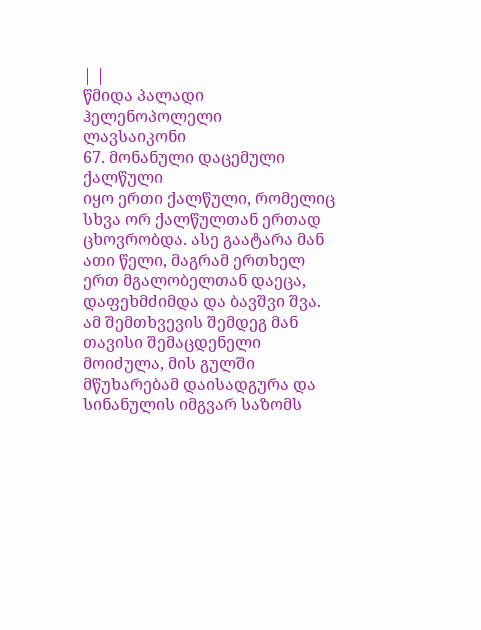| |
წმიდა პალადი ჰელენოპოლელი
ლავსაიკონი
67. მონანული დაცემული ქალწული
იყო ერთი ქალწული, რომელიც სხვა ორ ქალწულთან ერთად ცხოვრობდა. ასე გაატარა მან ათი წელი, მაგრამ ერთხელ ერთ მგალობელთან დაეცა, დაფეხმძიმდა და ბავშვი შვა. ამ შემთხვევის შემდეგ მან თავისი შემაცდენელი მოიძულა, მის გულში მწუხარებამ დაისადგურა და სინანულის იმგვარ საზომს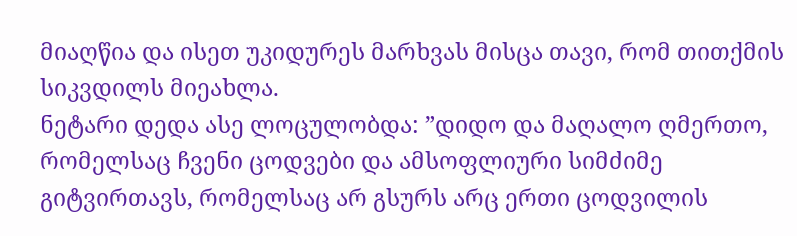მიაღწია და ისეთ უკიდურეს მარხვას მისცა თავი, რომ თითქმის სიკვდილს მიეახლა.
ნეტარი დედა ასე ლოცულობდა: ”დიდო და მაღალო ღმერთო, რომელსაც ჩვენი ცოდვები და ამსოფლიური სიმძიმე გიტვირთავს, რომელსაც არ გსურს არც ერთი ცოდვილის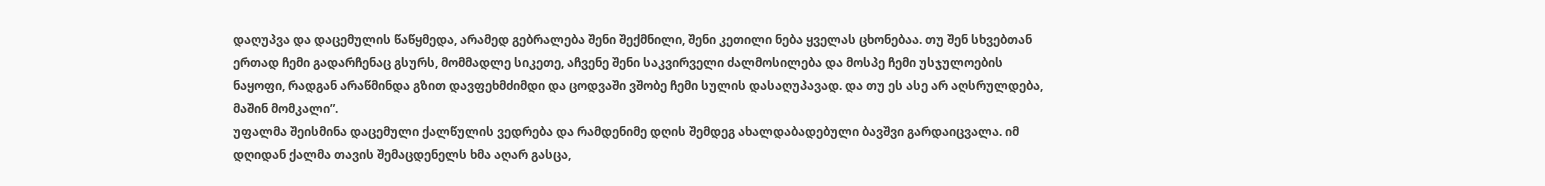დაღუპვა და დაცემულის წაწყმედა, არამედ გებრალება შენი შექმნილი, შენი კეთილი ნება ყველას ცხონებაა. თუ შენ სხვებთან ერთად ჩემი გადარჩენაც გსურს, მომმადლე სიკეთე, აჩვენე შენი საკვირველი ძალმოსილება და მოსპე ჩემი უსჯულოების ნაყოფი, რადგან არაწმინდა გზით დავფეხმძიმდი და ცოდვაში ვშობე ჩემი სულის დასაღუპავად. და თუ ეს ასე არ აღსრულდება, მაშინ მომკალი”.
უფალმა შეისმინა დაცემული ქალწულის ვედრება და რამდენიმე დღის შემდეგ ახალდაბადებული ბავშვი გარდაიცვალა. იმ დღიდან ქალმა თავის შემაცდენელს ხმა აღარ გასცა,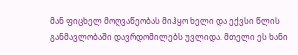მან ფიცხელ მოღვაწეობას მიჰყო ხელი და ექვსი წლის განმავლობაში დავრდომილებს უვლიდა. მთელი ეს ხანი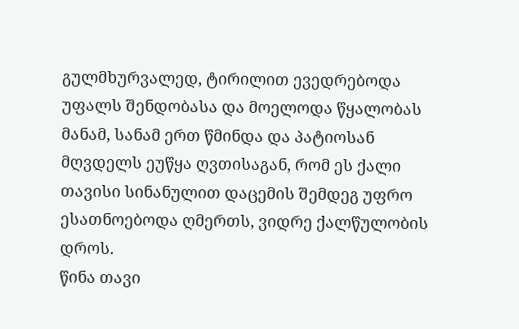გულმხურვალედ, ტირილით ევედრებოდა უფალს შენდობასა და მოელოდა წყალობას მანამ, სანამ ერთ წმინდა და პატიოსან მღვდელს ეუწყა ღვთისაგან, რომ ეს ქალი თავისი სინანულით დაცემის შემდეგ უფრო ესათნოებოდა ღმერთს, ვიდრე ქალწულობის დროს.
წინა თავი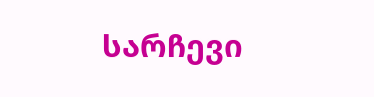სარჩევი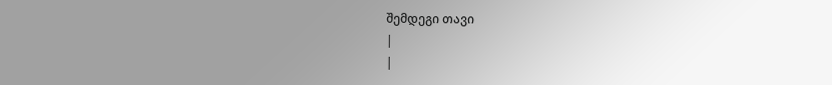შემდეგი თავი
|
|